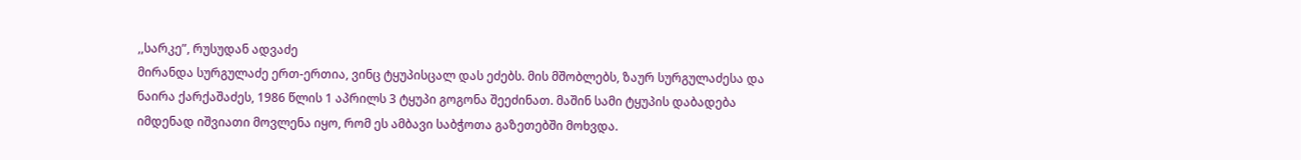,,სარკე”, რუსუდან ადვაძე
მირანდა სურგულაძე ერთ-ერთია, ვინც ტყუპისცალ დას ეძებს. მის მშობლებს, ზაურ სურგულაძესა და ნაირა ქარქაშაძეს, 1986 წლის 1 აპრილს 3 ტყუპი გოგონა შეეძინათ. მაშინ სამი ტყუპის დაბადება იმდენად იშვიათი მოვლენა იყო, რომ ეს ამბავი საბჭოთა გაზეთებში მოხვდა.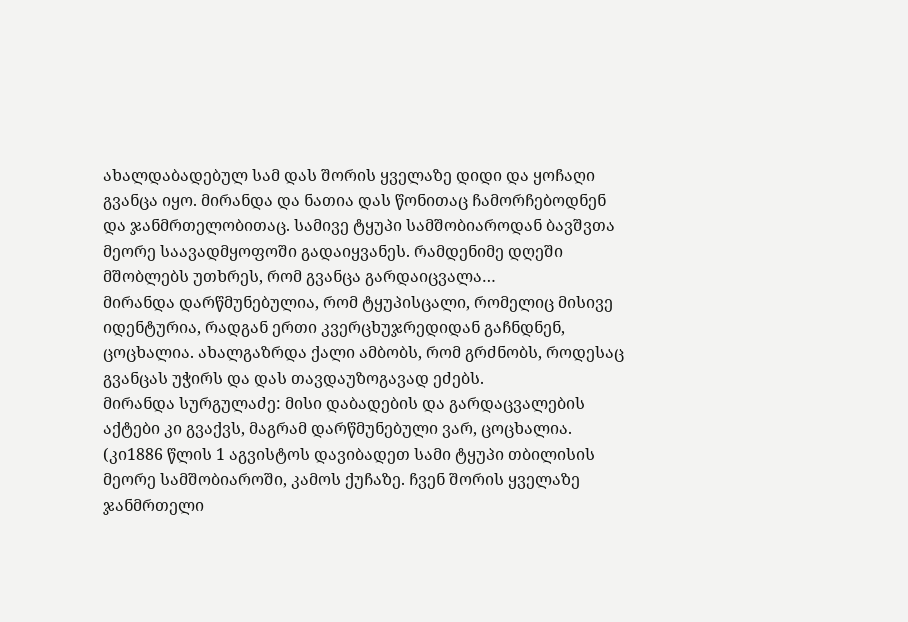ახალდაბადებულ სამ დას შორის ყველაზე დიდი და ყოჩაღი გვანცა იყო. მირანდა და ნათია დას წონითაც ჩამორჩებოდნენ და ჯანმრთელობითაც. სამივე ტყუპი სამშობიაროდან ბავშვთა მეორე საავადმყოფოში გადაიყვანეს. რამდენიმე დღეში მშობლებს უთხრეს, რომ გვანცა გარდაიცვალა…
მირანდა დარწმუნებულია, რომ ტყუპისცალი, რომელიც მისივე იდენტურია, რადგან ერთი კვერცხუჯრედიდან გაჩნდნენ, ცოცხალია. ახალგაზრდა ქალი ამბობს, რომ გრძნობს, როდესაც გვანცას უჭირს და დას თავდაუზოგავად ეძებს.
მირანდა სურგულაძე: მისი დაბადების და გარდაცვალების აქტები კი გვაქვს, მაგრამ დარწმუნებული ვარ, ცოცხალია.
(კი1886 წლის 1 აგვისტოს დავიბადეთ სამი ტყუპი თბილისის მეორე სამშობიაროში, კამოს ქუჩაზე. ჩვენ შორის ყველაზე ჯანმრთელი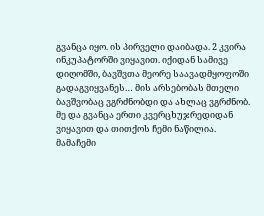გვანცა იყო. ის პირველი დაიბადა. 2 კვირა ინკუპატორში ვიყავით. იქიდან სამივე დიღომში, ბავშვთა მეორე საავადმყოფოში გადაგვიყვანეს… მის არსებობას მთელი ბავშვობაც ვგრძნობდი და ახლაც ვგრძნობ. მე და გვანცა ერთი კვერცხუჯრედიდან ვიყავით და თითქოს ჩემი ნაწილია.
მამაჩემი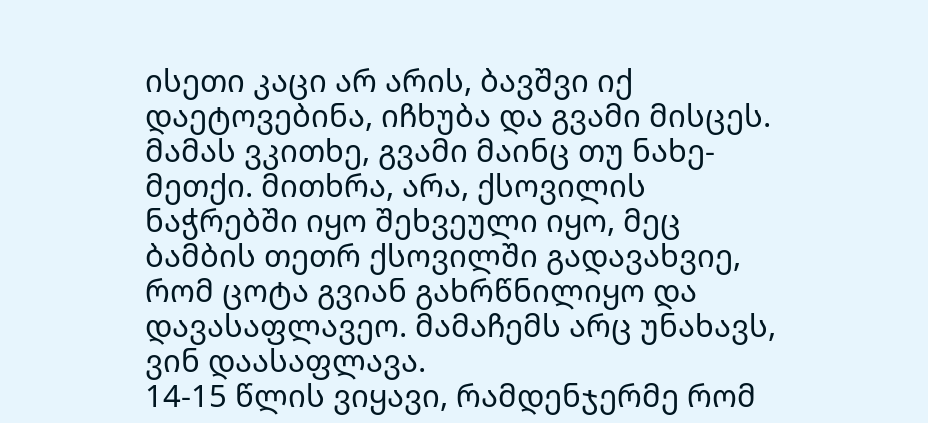ისეთი კაცი არ არის, ბავშვი იქ დაეტოვებინა, იჩხუბა და გვამი მისცეს. მამას ვკითხე, გვამი მაინც თუ ნახე-მეთქი. მითხრა, არა, ქსოვილის ნაჭრებში იყო შეხვეული იყო, მეც ბამბის თეთრ ქსოვილში გადავახვიე, რომ ცოტა გვიან გახრწნილიყო და დავასაფლავეო. მამაჩემს არც უნახავს, ვინ დაასაფლავა.
14-15 წლის ვიყავი, რამდენჯერმე რომ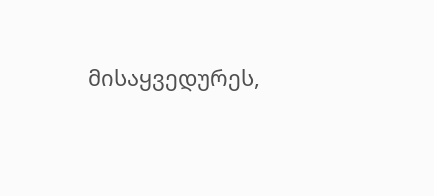მისაყვედურეს,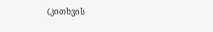(კითხვის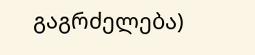გაგრძელება)